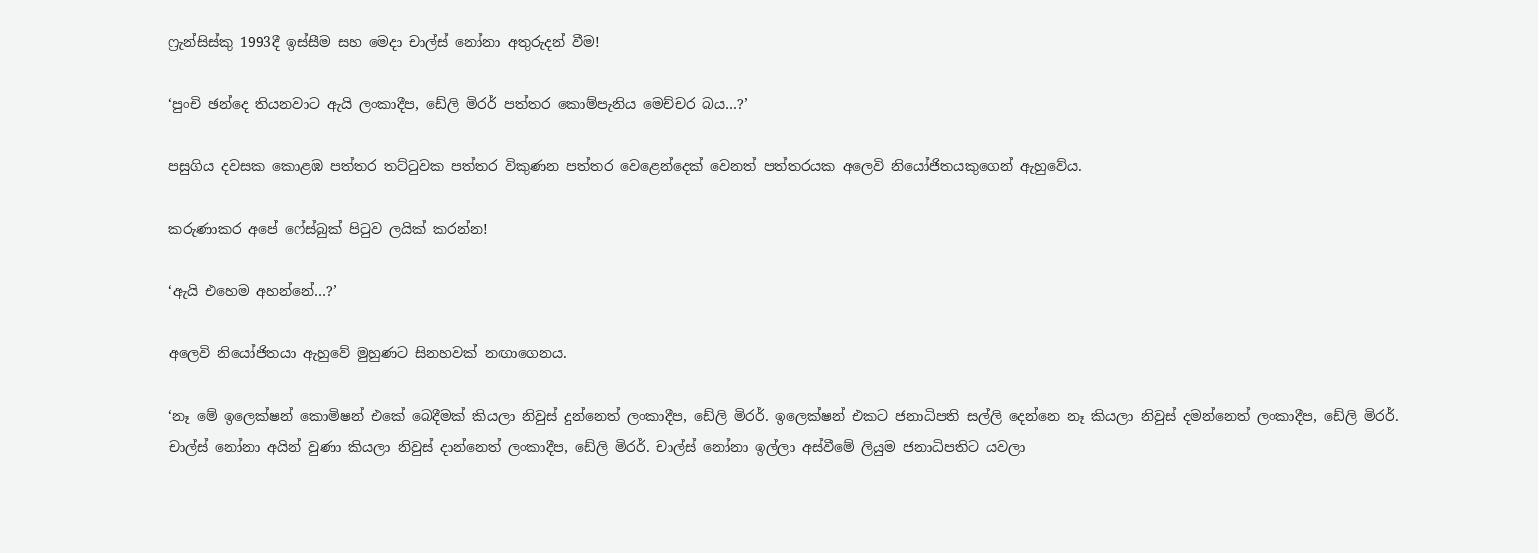ෆ්‍රැන්සිස්කු 1993දී ඉස්සීම සහ මෙදා චාල්ස් නෝනා අතුරුදන් වීම!

‘පුංචි ඡන්දෙ තියනවාට ඇයි ලංකාදීප, ඩේලි මිරර් පත්තර කොම්පැනිය මෙච්චර බය…?’

පසුගිය දවසක කොළඹ පත්තර තට්ටුවක පත්තර විකුණන පත්තර වෙළෙන්දෙක් වෙනත් පත්තරයක අලෙවි නියෝජිතයකුගෙන් ඇහුවේය.

කරුණාකර අපේ ෆේස්බුක් පිටුව ලයික් කරන්න!

‘ඇයි එහෙම අහන්නේ…?’

අලෙවි නියෝජිතයා ඇහුවේ මුහුණට සිනහවක් නඟාගෙනය.

‘නෑ මේ ඉලෙක්ෂන් කොමිෂන් එකේ බෙදීමක් කියලා නිවුස් දුන්නෙත් ලංකාදීප, ඩේලි මිරර්. ඉලෙක්ෂන් එකට ජනාධිපති සල්ලි දෙන්නෙ නෑ කියලා නිවුස් දමන්නෙත් ලංකාදීප, ඩේලි මිරර්. චාල්ස් නෝනා අයින් වුණා කියලා නිවුස් දාන්නෙත් ලංකාදීප, ඩේලි මිරර්. චාල්ස් නෝනා ඉල්ලා අස්වීමේ ලියුම ජනාධිපතිට යවලා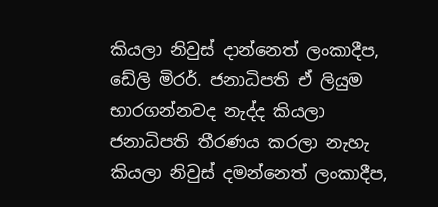කියලා නිවුස් දාන්නෙත් ලංකාදීප, ඩේලි මිරර්. ජනාධිපති ඒ ලියුම භාරගන්නවද නැද්ද කියලා ජනාධිපති තීරණය කරලා නැහැ කියලා නිවුස් දමන්නෙත් ලංකාදීප,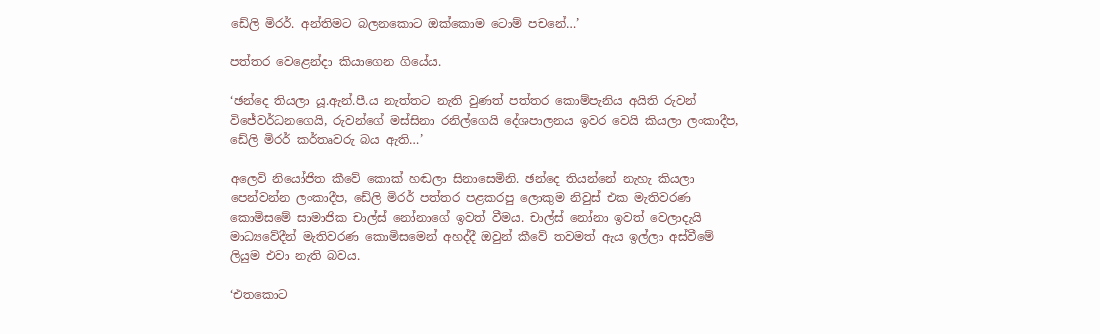ඩේලි මිරර්. අන්තිමට බලනකොට ඔක්කොම ටොම් පචනේ…’

පත්තර වෙළෙන්දා කියාගෙන ගියේය.

‘ඡන්දෙ තියලා යූ.ඇන්.පී.ය නැත්තට නැති වුණත් පත්තර කොම්පැනිය අයිති රුවන් විජේවර්ධනගෙයි, රුවන්ගේ මස්සිනා රනිල්ගෙයි දේශපාලනය ඉවර වෙයි කියලා ලංකාදීප, ඩේලි මිරර් කර්තෘවරු බය ඇති…’

අලෙවි නියෝජිත කීවේ කොක් හඬලා සිනාසෙමිනි. ඡන්දෙ තියන්නේ නැහැ කියලා පෙන්වන්න ලංකාදීප, ඩේලි මිරර් පත්තර පළකරපු ලොකුම නිවුස් එක මැතිවරණ කොමිසමේ සාමාජික චාල්ස් නෝනාගේ ඉවත් වීමය. චාල්ස් නෝනා ඉවත් වෙලාදැයි මාධ්‍යවේදීන් මැතිවරණ කොමිසමෙන් අහද්දී ඔවුන් කීවේ තවමත් ඇය ඉල්ලා අස්වීමේ ලියුම එවා නැති බවය.

‘එතකොට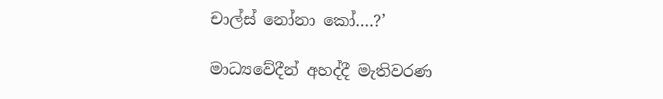චාල්ස් නෝනා කෝ….?’

මාධ්‍යවේදීන් අහද්දී මැතිවරණ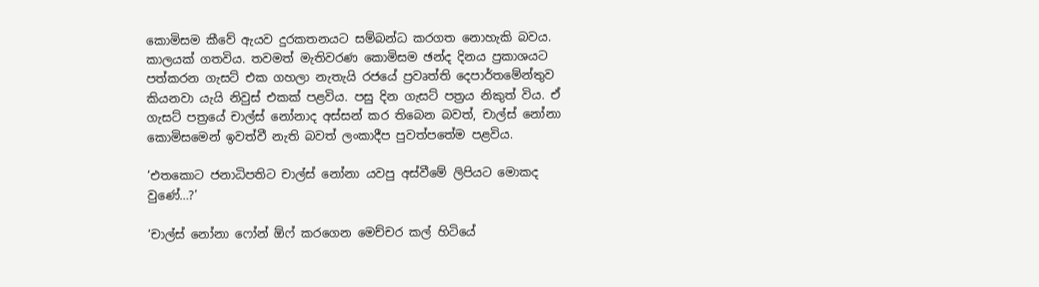කොමිසම කීවේ ඇයව දුරකතනයට සම්බන්ධ කරගත නොහැකි බවය. කාලයක් ගතවිය. තවමත් මැතිවරණ කොමිසම ඡන්ද දිනය ප්‍රකාශයට පත්කරන ගැසට් එක ගහලා නැතැයි රජයේ ප්‍රවෘත්ති දෙපාර්තමේන්තුව කියනවා යැයි නිවුස් එකක් පළවිය. පසු දින ගැසට් පත්‍රය නිකුත් විය. ඒ ගැසට් පත්‍රයේ චාල්ස් නෝනාද අස්සන් කර තිබෙන බවත්, චාල්ස් නෝනා කොමිසමෙන් ඉවත්වී නැති බවත් ලංකාදීප පුවත්පතේම පළවිය.

‘එතකොට ජනාධිපතිට චාල්ස් නෝනා යවපු අස්වීමේ ලිපියට මොකද වුණේ…?’

‘චාල්ස් නෝනා ෆෝන් ඕෆ් කරගෙන මෙච්චර කල් හිටියේ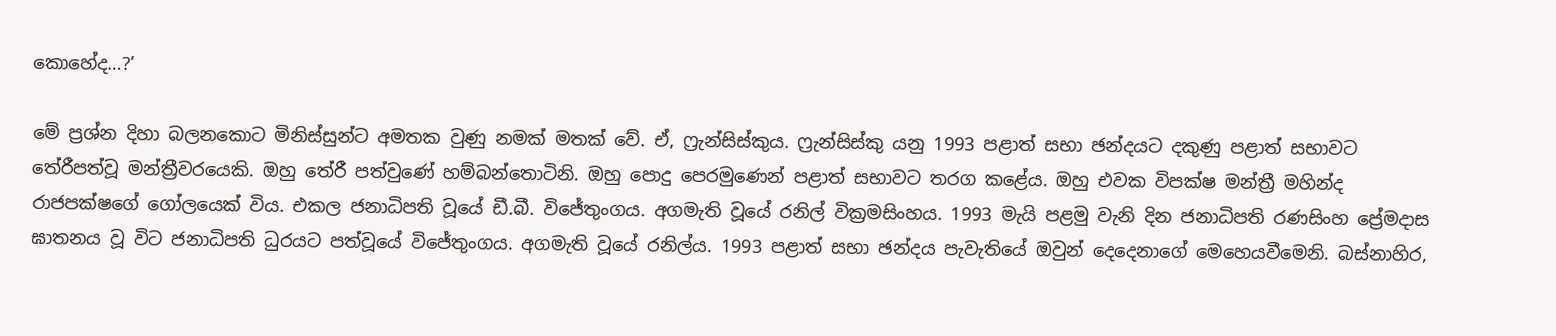කොහේද…?’

මේ ප්‍රශ්න දිහා බලනකොට මිනිස්සුන්ට අමතක වුණු නමක් මතක් වේ. ඒ, ෆ්‍රැන්සිස්කුය. ෆ්‍රැන්සිස්කු යනු 1993 පළාත් සභා ඡන්දයට දකුණු පළාත් සභාවට තේරීපත්වූ මන්ත්‍රීවරයෙකි. ඔහු තේරී පත්වුණේ හම්බන්තොටිනි. ඔහු පොදු පෙරමුණෙන් පළාත් සභාවට තරග කළේය. ඔහු එවක විපක්ෂ මන්ත්‍රී මහින්ද රාජපක්ෂගේ ගෝලයෙක් විය. එකල ජනාධිපති වූයේ ඩී.බී. විජේතුංගය. අගමැති වූයේ රනිල් වික්‍රමසිංහය. 1993 මැයි පළමු වැනි දින ජනාධිපති රණසිංහ ප්‍රේමදාස ඝාතනය වූ විට ජනාධිපති ධුරයට පත්වූයේ විජේතුංගය. අගමැති වූයේ රනිල්ය. 1993 පළාත් සභා ඡන්දය පැවැතියේ ඔවුන් දෙදෙනාගේ මෙහෙයවීමෙනි. බස්නාහිර,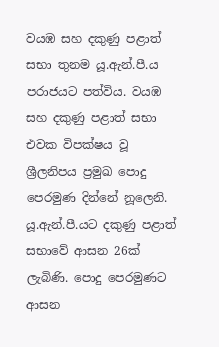වයඹ සහ දකුණු පළාත් සභා තුනම යූ.ඇන්.පී.ය පරාජයට පත්විය. වයඹ සහ දකුණු පළාත් සභා එවක විපක්ෂය වූ ශ්‍රීලනිපය ප්‍රමුඛ පොදු පෙරමුණ දින්නේ නූලෙනි. යූ.ඇන්.පී.යට දකුණු පළාත් සභාවේ ආසන 26ක් ලැබිණි. පොදු පෙරමුණට ආසන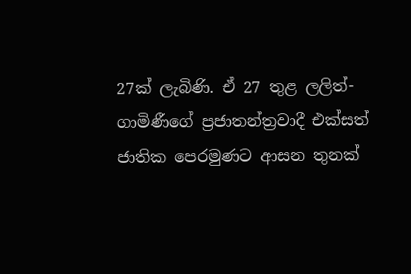27ක් ලැබිණි. ඒ 27 තුළ ලලිත්-ගාමිණීගේ ප්‍රජාතන්ත්‍රවාදී එක්සත් ජාතික පෙරමුණට ආසන තුනක්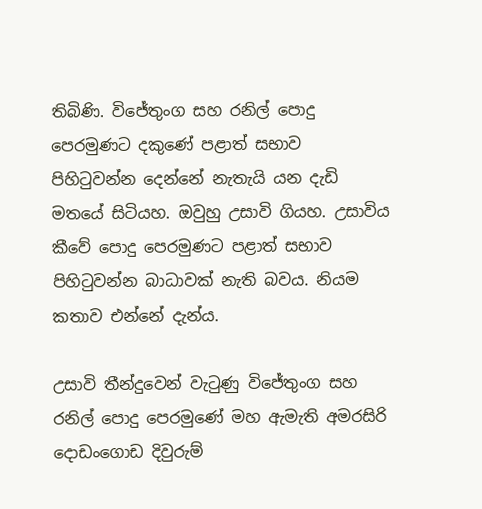තිබිණි. විජේතුංග සහ රනිල් පොදු පෙරමුණට දකුණේ පළාත් සභාව පිහිටුවන්න දෙන්නේ නැතැයි යන දැඩි මතයේ සිටියහ. ඔවුහු උසාවි ගියහ. උසාවිය කීවේ පොදු පෙරමුණට පළාත් සභාව පිහිටුවන්න බාධාවක් නැති බවය. නියම කතාව එන්නේ දැන්ය.

උසාවි තීන්දුවෙන් වැටුණු විජේතුංග සහ රනිල් පොදු පෙරමුණේ මහ ඇමැති අමරසිරි දොඩංගොඩ දිවුරුම්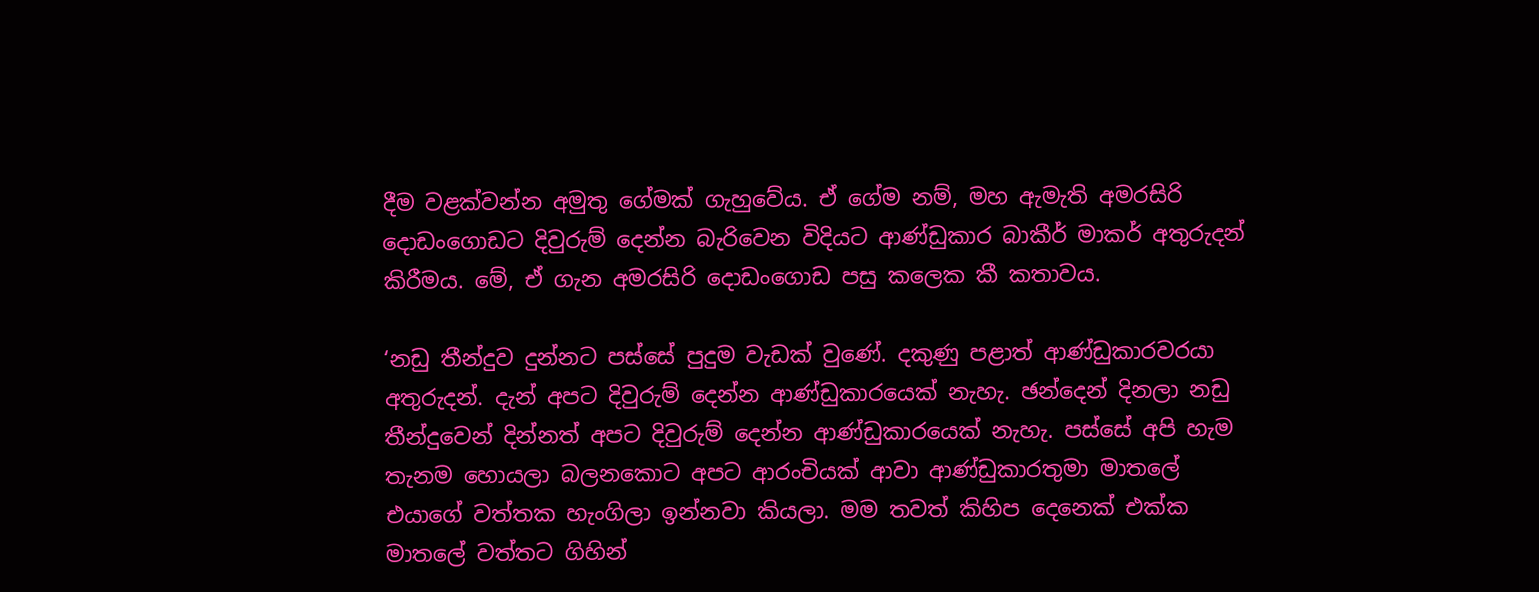දීම වළක්වන්න අමුතු ගේමක් ගැහුවේය. ඒ ගේම නම්, මහ ඇමැති අමරසිරි දොඩංගොඩට දිවුරුම් දෙන්න බැරිවෙන විදියට ආණ්ඩුකාර බාකීර් මාකර් අතුරුදන් කිරීමය. මේ, ඒ ගැන අමරසිරි දොඩංගොඩ පසු කලෙක කී කතාවය.

‘නඩු තීන්දුව දුන්නට පස්සේ පුදුම වැඩක් වුණේ. දකුණු පළාත් ආණ්ඩුකාරවරයා අතුරුදන්. දැන් අපට දිවුරුම් දෙන්න ආණ්ඩුකාරයෙක් නැහැ. ඡන්දෙන් දිනලා නඩු තීන්දුවෙන් දින්නත් අපට දිවුරුම් දෙන්න ආණ්ඩුකාරයෙක් නැහැ. පස්සේ අපි හැම තැනම හොයලා බලනකොට අපට ආරංචියක් ආවා ආණ්ඩුකාරතුමා මාතලේ එයාගේ වත්තක හැංගිලා ඉන්නවා කියලා. මම තවත් කිහිප දෙනෙක් එක්ක මාතලේ වත්තට ගිහින්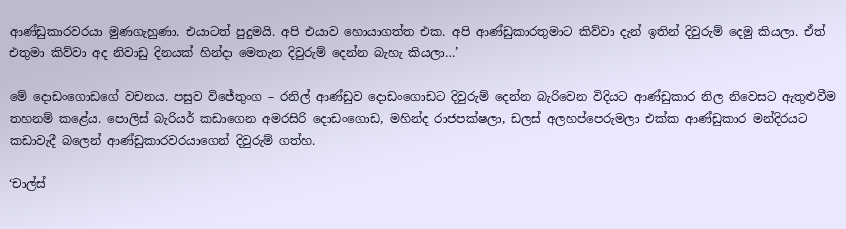ආණ්ඩුකාරවරයා මුණගැහුණා. එයාටත් පුදුමයි. අපි එයාව හොයාගත්ත එක. අපි ආණ්ඩුකාරතුමාට කිව්වා දැන් ඉතින් දිවුරුම් දෙමු කියලා. ඒත් එතුමා කිව්වා අද නිවාඩු දිනයක් හින්දා මෙතැන දිවුරුම් දෙන්න බැහැ කියලා…’

මේ දොඩංගොඩගේ වචනය. පසුව විජේතුංග – රනිල් ආණ්ඩුව දොඩංගොඩට දිවුරුම් දෙන්න බැරිවෙන විදියට ආණ්ඩුකාර නිල නිවෙසට ඇතුළුවීම තහනම් කළේය. පොලිස් බැරියර් කඩාගෙන අමරසිරි දොඩංගොඩ, මහින්ද රාජපක්ෂලා, ඩලස් අලහප්පෙරුමලා එක්ක ආණ්ඩුකාර මන්දිරයට කඩාවැදී බලෙන් ආණ්ඩුකාරවරයාගෙන් දිවුරුම් ගත්හ.

‘චාල්ස්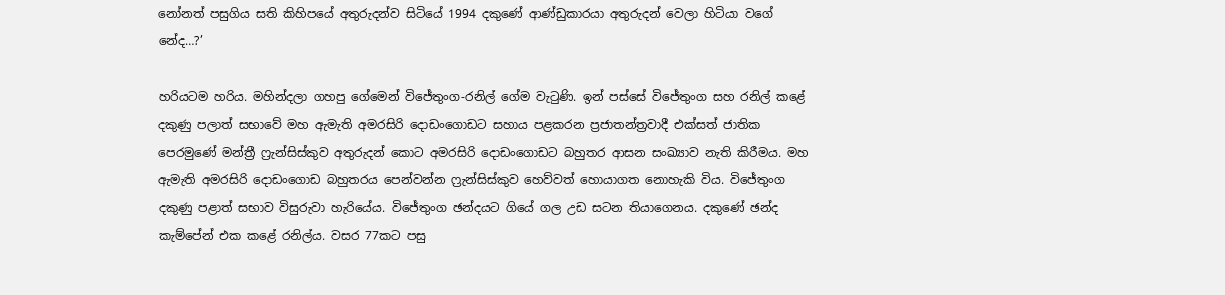නෝනත් පසුගිය සති කිහිපයේ අතුරුදන්ව සිටියේ 1994 දකුණේ ආණ්ඩුකාරයා අතුරුදන් වෙලා හිටියා වගේ නේද…?’

හරියටම හරිය. මහින්දලා ගහපු ගේමෙන් විජේතුංග-රනිල් ගේම වැටුණි. ඉන් පස්සේ විජේතුංග සහ රනිල් කළේ දකුණු පලාත් සභාවේ මහ ඇමැති අමරසිරි දොඩංගොඩට සහාය පළකරන ප්‍රජාතන්ත්‍රවාදී එක්සත් ජාතික පෙරමුණේ මන්ත්‍රී ෆ්‍රැන්සිස්කුව අතුරුදන් කොට අමරසිරි දොඩංගොඩට බහුතර ආසන සංඛ්‍යාව නැති කිරීමය. මහ ඇමැති අමරසිරි දොඩංගොඩ බහුතරය පෙන්වන්න ෆ්‍රැන්සිස්කුව හෙව්වත් හොයාගත නොහැකි විය. විජේතුංග දකුණු පළාත් සභාව විසුරුවා හැරියේය. විජේතුංග ඡන්දයට ගියේ ගල උඩ සටන තියාගෙනය. දකුණේ ඡන්ද කැම්පේන් එක කළේ රනිල්ය. වසර 77කට පසු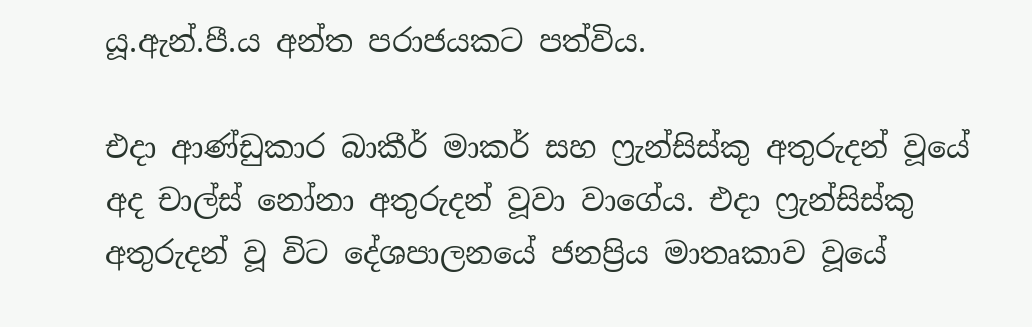යූ.ඇන්.පී.ය අන්ත පරාජයකට පත්විය.

එදා ආණ්ඩුකාර බාකීර් මාකර් සහ ෆ්‍රැන්සිස්කු අතුරුදන් වූයේ අද චාල්ස් නෝනා අතුරුදන් වූවා වාගේය. එදා ෆ්‍රැන්සිස්කු අතුරුදන් වූ විට දේශපාලනයේ ජනප්‍රිය මාතෘකාව වූයේ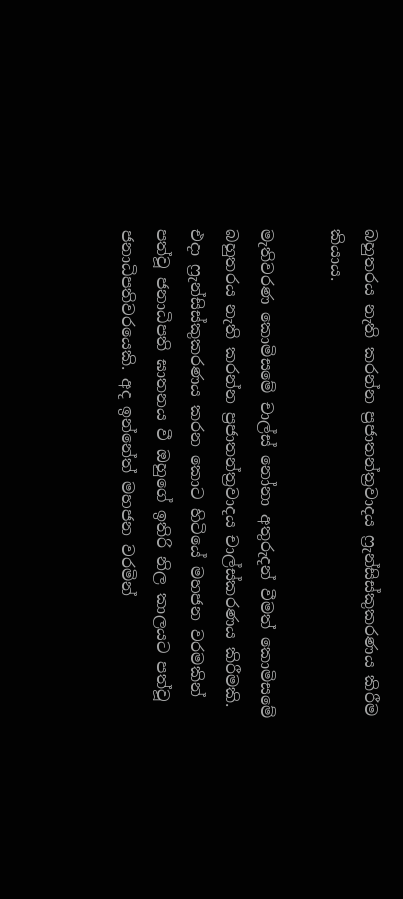බහුතරය නැති කරන්න ප්‍රජාතන්ත්‍රවාදය ෆ්‍රැන්සිස්කුකරණය කිරීම කියාය.

මැතිවරණ කොමිසමේ චාල්ස් නෝනා අතුරුදන් වීමත් කොමිසමේ බහුතරය නැති කරන්න ප්‍රජාතන්ත්‍රවාදය චාල්ස්කරණය කිරීමකි. එදා ෆ්‍රැන්සිස්කුකරණය කරන කොට හිටියේ මහජන වරමකින් පත්වූ ජනාධිපති ඝාතනය වී ඔහුගේ ඉතිරි නිල කාලයට පත්වූ ජනාධිපතිවරයෙකි. අද ඉන්නේත් මහජන වරමින්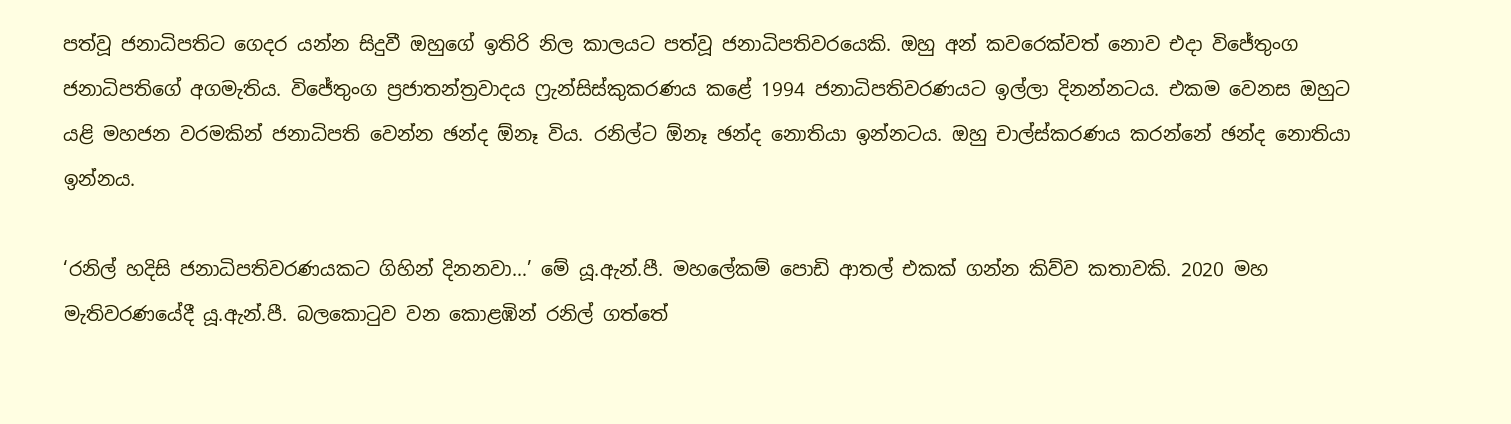පත්වූ ජනාධිපතිට ගෙදර යන්න සිදුවී ඔහුගේ ඉතිරි නිල කාලයට පත්වූ ජනාධිපතිවරයෙකි. ඔහු අන් කවරෙක්වත් නොව එදා විජේතුංග ජනාධිපතිගේ අගමැතිය. විජේතුංග ප්‍රජාතන්ත්‍රවාදය ෆ්‍රැන්සිස්කුකරණය කළේ 1994 ජනාධිපතිවරණයට ඉල්ලා දිනන්නටය. එකම වෙනස ඔහුට යළි මහජන වරමකින් ජනාධිපති වෙන්න ඡන්ද ඕනෑ විය. රනිල්ට ඕනෑ ඡන්ද නොතියා ඉන්නටය. ඔහු චාල්ස්කරණය කරන්නේ ඡන්ද නොතියා ඉන්නය.

‘රනිල් හදිසි ජනාධිපතිවරණයකට ගිහින් දිනනවා…’ මේ යූ.ඇන්.පී. මහලේකම් පොඩි ආතල් එකක් ගන්න කිව්ව කතාවකි. 2020 මහ මැතිවරණයේදී යූ.ඇන්.පී. බලකොටුව වන කොළඹින් රනිල් ගත්තේ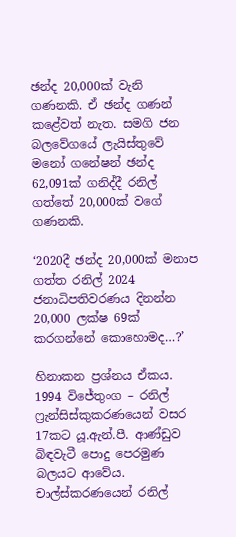ඡන්ද 20,000ක් වැනි ගණනකි. ඒ ඡන්ද ගණන් කළේවත් නැත. සමගි ජන බලවේගයේ ලැයිස්තුවේ මනෝ ගනේෂන් ඡන්ද 62,091ක් ගනිද්දී රනිල් ගත්තේ 20,000ක් වගේ ගණනකි.

‘2020දී ඡන්ද 20,000ක් මනාප ගත්ත රනිල් 2024 ජනාධිපතිවරණය දිනන්න 20,000 ලක්ෂ 69ක් කරගන්නේ කොහොමද…?’

හිනාකන ප්‍රශ්නය ඒකය. 1994 විජේතුංග – රනිල් ෆ්‍රැන්සිස්කුකරණයෙන් වසර 17කට යූ.ඇන්.පී. ආණ්ඩුව බිඳවැටී පොදු පෙරමුණ බලයට ආවේය. චාල්ස්කරණයෙන් රනිල්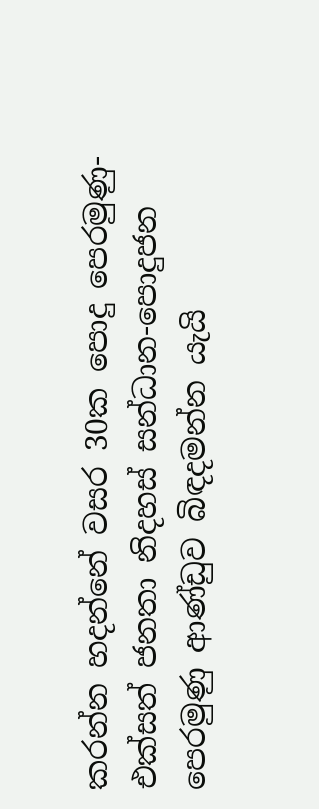කරන්න හදන්නේ වසර 30ක පොදු පෙරමුණු-එක්සත් ජනතා නිදහස් සන්ධාන-පොදුජන පෙරමුණු ආණ්ඩුව බිඳදමන්න යැයි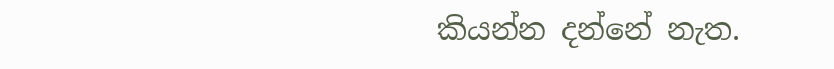කියන්න දන්නේ නැත.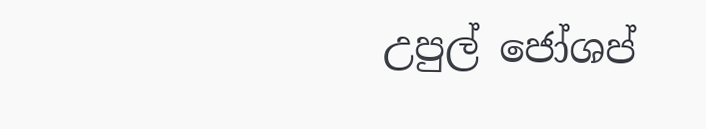උපුල් ජෝශප්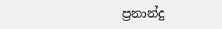ප්‍රනාන්දු